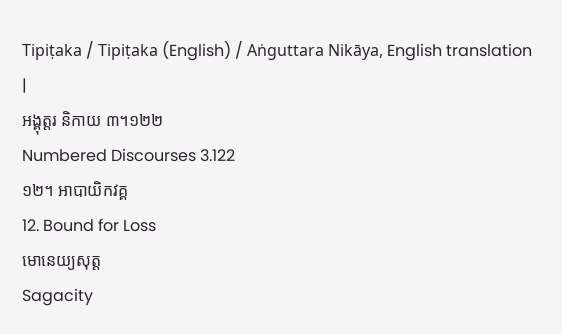Tipiṭaka / Tipiṭaka (English) / Aṅguttara Nikāya, English translation |
អង្គុត្តរ និកាយ ៣។១២២
Numbered Discourses 3.122
១២។ អាបាយិកវគ្គ
12. Bound for Loss
មោនេយ្យសុត្ត
Sagacity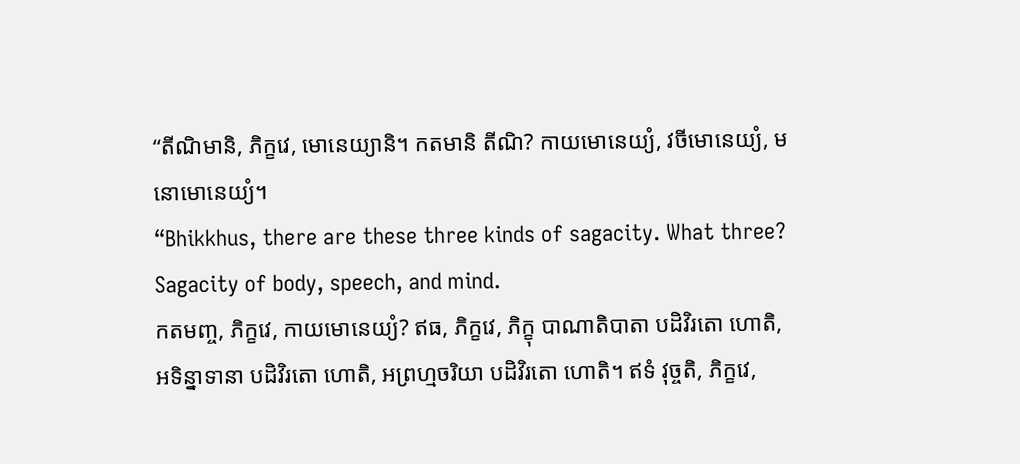“តីណិមានិ, ភិក្ខវេ, មោនេយ្យានិ។ កតមានិ តីណិ? កាយមោនេយ្យំ, វចីមោនេយ្យំ, មនោមោនេយ្យំ។
“Bhikkhus, there are these three kinds of sagacity. What three? Sagacity of body, speech, and mind.
កតមញ្ច, ភិក្ខវេ, កាយមោនេយ្យំ? ឥធ, ភិក្ខវេ, ភិក្ខុ បាណាតិបាតា បដិវិរតោ ហោតិ, អទិន្នាទានា បដិវិរតោ ហោតិ, អព្រហ្មចរិយា បដិវិរតោ ហោតិ។ ឥទំ វុច្ចតិ, ភិក្ខវេ,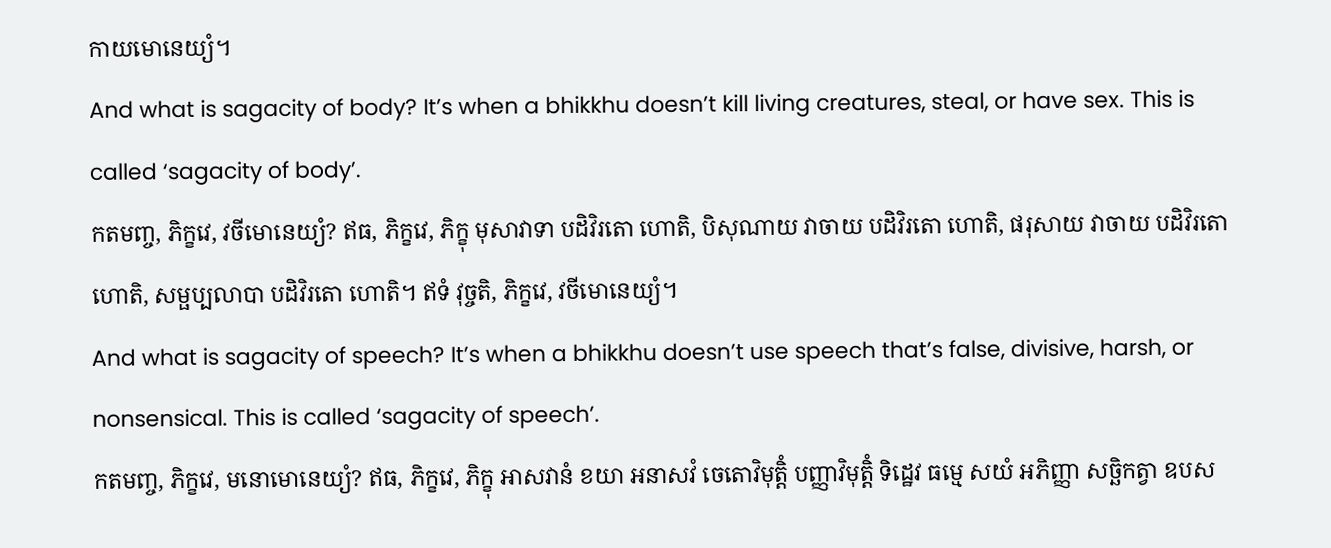កាយមោនេយ្យំ។
And what is sagacity of body? It’s when a bhikkhu doesn’t kill living creatures, steal, or have sex. This is called ‘sagacity of body’.
កតមញ្ច, ភិក្ខវេ, វចីមោនេយ្យំ? ឥធ, ភិក្ខវេ, ភិក្ខុ មុសាវាទា បដិវិរតោ ហោតិ, បិសុណាយ វាចាយ បដិវិរតោ ហោតិ, ផរុសាយ វាចាយ បដិវិរតោ ហោតិ, សម្ផប្បលាបា បដិវិរតោ ហោតិ។ ឥទំ វុច្ចតិ, ភិក្ខវេ, វចីមោនេយ្យំ។
And what is sagacity of speech? It’s when a bhikkhu doesn’t use speech that’s false, divisive, harsh, or nonsensical. This is called ‘sagacity of speech’.
កតមញ្ច, ភិក្ខវេ, មនោមោនេយ្យំ? ឥធ, ភិក្ខវេ, ភិក្ខុ អាសវានំ ខយា អនាសវំ ចេតោវិមុត្តិំ បញ្ញាវិមុត្តិំ ទិដ្ឋេវ ធម្មេ សយំ អភិញ្ញា សច្ឆិកត្វា ឧបស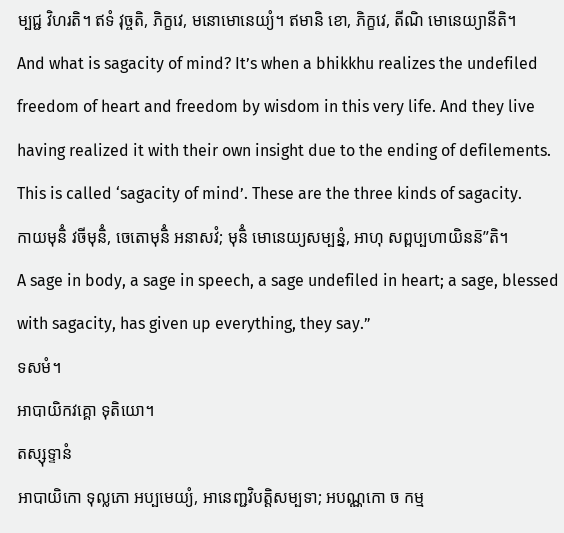ម្បជ្ជ វិហរតិ។ ឥទំ វុច្ចតិ, ភិក្ខវេ, មនោមោនេយ្យំ។ ឥមានិ ខោ, ភិក្ខវេ, តីណិ មោនេយ្យានីតិ។
And what is sagacity of mind? It’s when a bhikkhu realizes the undefiled freedom of heart and freedom by wisdom in this very life. And they live having realized it with their own insight due to the ending of defilements. This is called ‘sagacity of mind’. These are the three kinds of sagacity.
កាយមុនិំ វចីមុនិំ, ចេតោមុនិំ អនាសវំ; មុនិំ មោនេយ្យសម្បន្នំ, អាហុ សព្ពប្បហាយិនន៑”តិ។
A sage in body, a sage in speech, a sage undefiled in heart; a sage, blessed with sagacity, has given up everything, they say.”
ទសមំ។
អាបាយិកវគ្គោ ទុតិយោ។
តស្សុទ្ទានំ
អាបាយិកោ ទុល្លភោ អប្បមេយ្យំ, អានេញ្ជវិបត្តិសម្បទា; អបណ្ណកោ ច កម្ម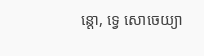ន្តោ, ទ្វេ សោចេយ្យា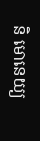និ មោនេយ្យ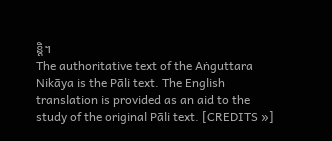ន្តិ។
The authoritative text of the Aṅguttara Nikāya is the Pāli text. The English translation is provided as an aid to the study of the original Pāli text. [CREDITS »]